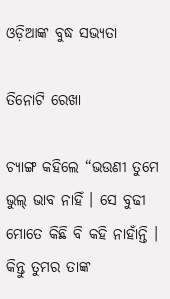ଓଡ଼ିଆଙ୍କ ବୁଦ୍ଧ ସଭ୍ୟତା

ତିନୋଟି ରେଖା

ଚ୍ୟାଙ୍ଗ କହିଲେ “ଭଉଣୀ ତୁମେ ଭୁଲ୍ ଭାବ ନାହିଁ । ସେ ବୁଢୀ ମୋତେ କିଛି ବି କହି ନାହାଁନ୍ତି । କିନ୍ତୁ ତୁମର ତାଙ୍କ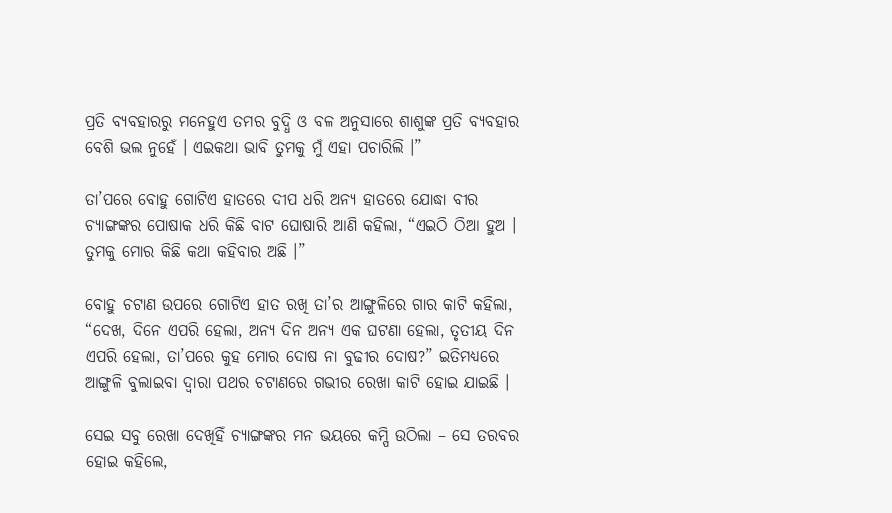ପ୍ରତି ବ୍ୟବହାରରୁ ମନେହୁଏ ତମର ବୁଦ୍ଧି ଓ ବଳ ଅନୁସାରେ ଶାଶୁଙ୍କ ପ୍ରତି ବ୍ୟବହାର ବେଶି ଭଲ ନୁହେଁ । ଏଇକଥା ଭାବି ତୁମକୁ ମୁଁ ଏହା ପଚାରିଲି ।”

ତା’ପରେ ବୋହୁ ଗୋଟିଏ ହାତରେ ଦୀପ ଧରି ଅନ୍ୟ ହାତରେ ଯୋଦ୍ଧା ବୀର ଚ୍ୟାଙ୍ଗଙ୍କର ପୋଷାକ ଧରି କିଛି ବାଟ ଘୋଷାରି ଆଣି କହିଲା, “ଏଇଠି ଠିଆ ହୁଅ । ତୁମକୁ ମୋର କିଛି କଥା କହିବାର ଅଛି ।”

ବୋହୁ ଚଟାଣ ଉପରେ ଗୋଟିଏ ହାତ ରଖି ତା’ର ଆଙ୍ଗୁଳିରେ ଗାର କାଟି କହିଲା, “ଦେଖ, ଦିନେ ଏପରି ହେଲା, ଅନ୍ୟ ଦିନ ଅନ୍ୟ ଏକ ଘଟଣା ହେଲା, ତୃତୀୟ ଦିନ ଏପରି ହେଲା, ତା’ପରେ କୁହ ମୋର ଦୋଷ ନା ବୁଢୀର ଦୋଷ?” ଇତିମଧ୍ୟରେ ଆଙ୍ଗୁଳି ବୁଲାଇବା ଦ୍ୱାରା ପଥର ଚଟାଣରେ ଗଭୀର ରେଖା କାଟି ହୋଇ ଯାଇଛି ।

ସେଇ ସବୁ ରେଖା ଦେଖିହିଁ ଚ୍ୟାଙ୍ଗଙ୍କର ମନ ଭୟରେ କମ୍ପି ଉଠିଲା – ସେ ତରବର ହୋଇ କହିଲେ,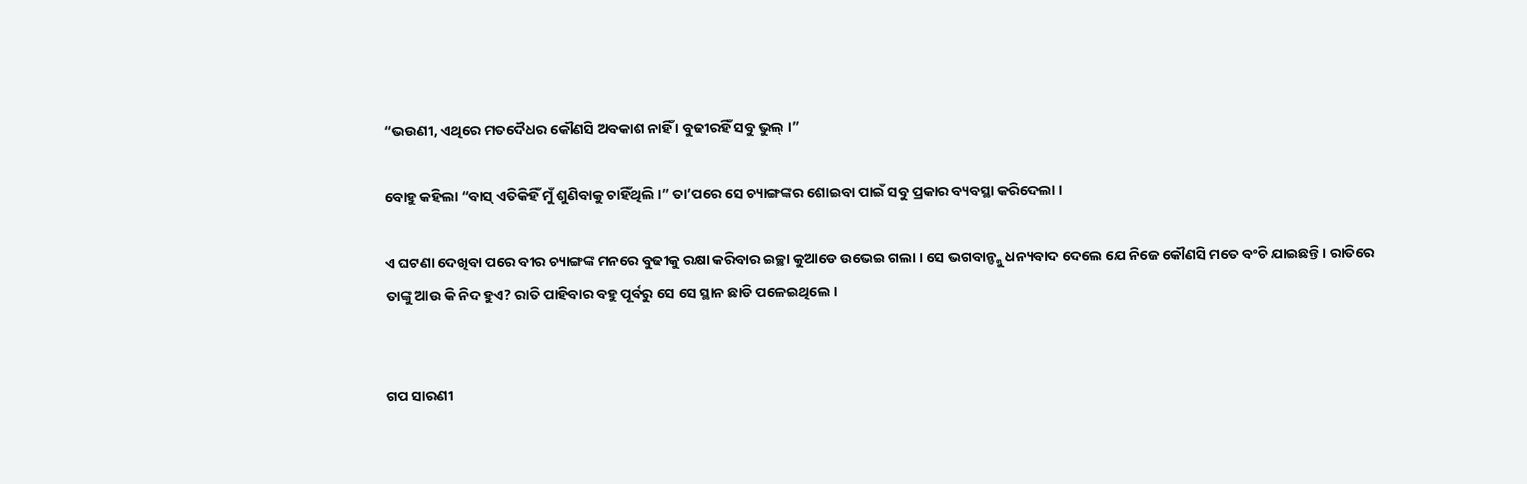“ଭଉଣୀ, ଏଥିରେ ମତଦୈଧର କୌଣସି ଅବକାଶ ନାହିଁ । ବୁଢୀରହିଁ ସବୁ ଭୁଲ୍ ।”

ବୋହୁ କହିଲା “ବାସ୍ ଏତିକିହିଁ ମୁଁ ଶୁଣିବାକୁ ଚାହିଁଥିଲି ।” ତା’ପରେ ସେ ଚ୍ୟାଙ୍ଗଙ୍କର ଶୋଇବା ପାଇଁ ସବୁ ପ୍ରକାର ବ୍ୟବସ୍ଥା କରିଦେଲା ।

ଏ ଘଟଣା ଦେଖିବା ପରେ ବୀର ଚ୍ୟାଙ୍ଗଙ୍କ ମନରେ ବୁଢୀକୁ ରକ୍ଷା କରିବାର ଇଚ୍ଛା କୁଆଡେ ଉଭେଇ ଗଲା । ସେ ଭଗବାନ୍ଙ୍କୁ ଧନ୍ୟବାଦ ଦେଲେ ଯେ ନିଜେ କୌଣସି ମତେ ବଂଚି ଯାଇଛନ୍ତି । ରାତିରେ ତାଙ୍କୁ ଆଉ କି ନିଦ ହୁଏ? ରାତି ପାହିବାର ବହୁ ପୂର୍ବରୁ ସେ ସେ ସ୍ଥାନ ଛାଡି ପଳେଇଥିଲେ ।


ଗପ ସାରଣୀ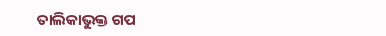ତାଲିକାଭୁକ୍ତ ଗପ